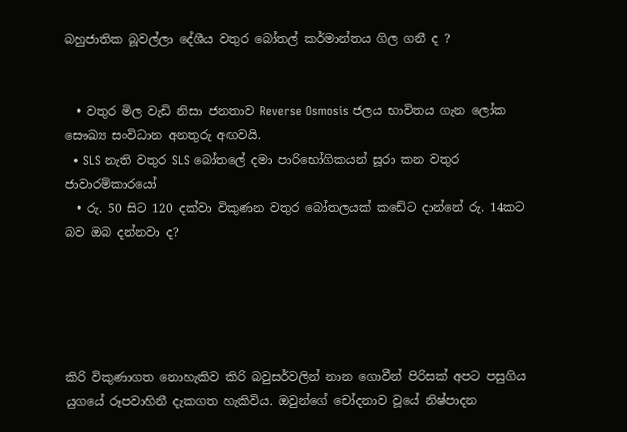බහුජාතික බූවල්ලා දේශීය වතුර බෝතල් කර්මාන්තය ගිල ගනී ද ?


  • වතුර මිල වැඩි නිසා ජනතාව Reverse Osmosis ජලය භාවිතය ගැන ලෝක සෞඛ්‍ය සංවිධාන අනතුරු අඟවයි.
  • SLS නැති වතුර SLS බෝතලේ දමා පාරිභෝගිකයන් සූරා කන වතුර ජාවාරම්කාරයෝ
  • රු. 50 සිට 120 දක්වා විකුණන වතුර බෝතලයක් කඩේට ද‌ාන්නේ රු. 14කට බව ඔබ දන්නවා ද?





කිරි විකුණාගත නොහැකිව කිරි බවුසර්වලින් නාන ගොවීන් පිරිසක් අපට පසුගිය යුගයේ රූපවාහිනී දැකගත හැකිවිය. ඔවුන්ගේ චෝදනාව වූයේ නිෂ්පාදන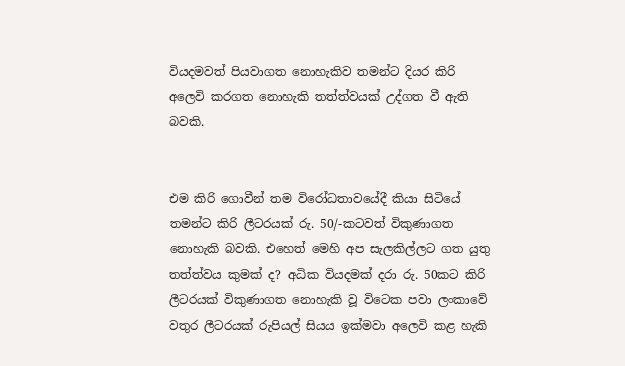වියදමවත් පියවාගත නොහැකිව තමන්ට දියර කිරි අලෙවි කරගත නොහැකි තත්ත්වයක් උද්ගත වී ඇති බවකි.


එම කිරි ගොවීන් තම විරෝධතාවයේදී කියා සිටියේ තමන්ට කිරි ලීටරයක් රු. 50/-කටවත් විකුණාගත නොහැකි බවකි. එහෙත් මෙහි අප සැලකිල්ලට ගත යුතු තත්ත්වය කුමක් ද? අධික වියදමක් දරා රු. 50කට කිරි ලීටරයක් විකුණාගත නොහැකි වූ විටෙක පවා ලංකාවේ වතුර ලීටරයක් රුපියල් සියය ඉක්මවා අලෙවි කළ හැකි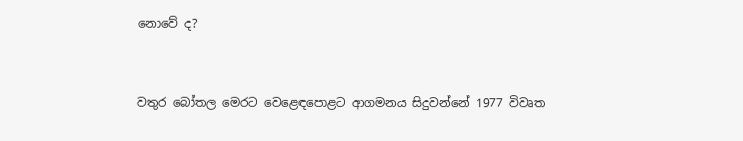නොවේ ද?


වතුර බෝතල මෙරට වෙළෙඳපොළට ආගමනය සිදුවන්නේ 1977 විවෘත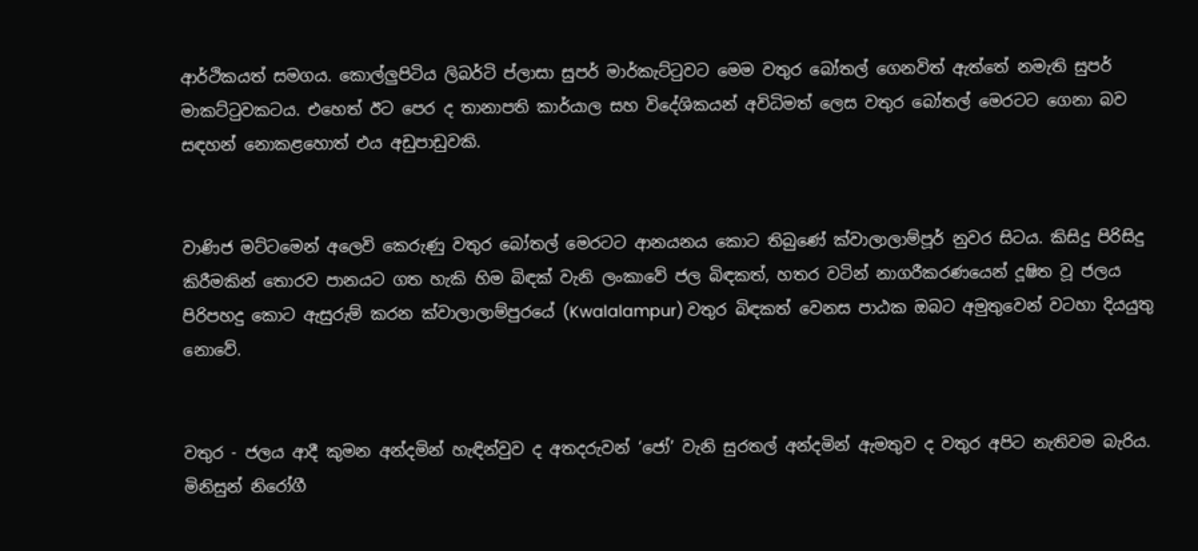ආර්ථිකයත් සමගය. කොල්ලුපිටිය ලිබර්ටි ප්ලාසා සුපර් මාර්කැට්ටුවට මෙම වතුර බෝතල් ගෙනවිත් ඇත්තේ නමැති සුපර් මාකට්ටුවකටය. එහෙත් ඊට පෙර ද තානාපති කාර්යාල සහ විදේශිකයන් අවිධිමත් ලෙස වතුර බෝතල් මෙරටට ගෙනා බව සඳහන් නොකළහොත් එය අඩුපාඩුවකි.


වාණිජ මට්ටමෙන් අලෙවි කෙරුණු වතුර බෝතල් මෙරටට ආනයනය කොට තිබුණේ ක්වාලාලාම්පූර් නුවර සිටය. කිසිදු පිරිසිදු කිරීමකින් තොරව පානයට ගත හැකි හිම බිඳක් වැනි ලංකාවේ ජල බිඳකත්, හතර වටින් නාගරීකරණයෙන් දූෂිත වූ ජලය පිරිපහදු කොට ඇසුරුම් කරන ක්වාලාලාම්පුරයේ (Kwalalampur) වතුර බිඳකත් වෙනස පාඨක ඔබට අමුතුවෙන් වටහා දියයුතු නොවේ.


වතුර - ජලය ආදී කුමන අන්දමින් හැඳින්වුව ද අතදරුවන් ‘ජෝ’ වැනි සුරතල් අන්දමින් ඇමතුව ද වතුර අපිට නැතිවම බැරිය. මිනිසුන් නිරෝගී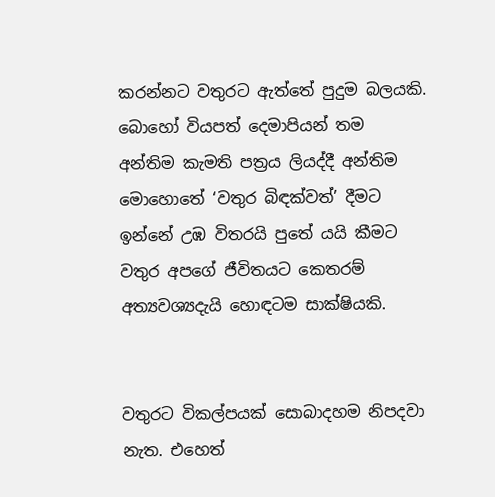කරන්නට වතුරට ඇත්තේ පුදුම බලයකි. බොහෝ වියපත් දෙමාපියන් තම අන්තිම කැමති පත්‍රය ලියද්දී අන්තිම මොහොතේ ‘වතුර බිඳක්වත්’ දීමට ඉන්නේ උඹ විතරයි පුතේ යයි කීමට වතුර අපගේ ජීවිතයට කෙතරම් අත්‍යවශ්‍යදැයි හොඳටම සාක්ෂියකි.


වතුරට විකල්පයක් සොබාදහම නිපදවා නැත. එහෙත්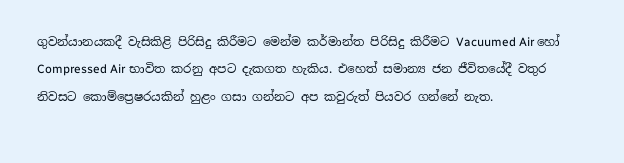ගුවන්යානයකදී වැසිකිළි පිරිසිදු කිරීමට මෙන්ම කර්මාන්ත පිරිසිදු කිරීමට Vacuumed Air හෝ Compressed Air භාවිත කරනු අපට දැකගත හැකිය. එහෙත් සමාන්‍ය ජන ජීවිතයේදී වතුර නිවසට කොම්ප්‍රෙෂරයකින් හුළං ගසා ගන්නට අප කවුරුත් පියවර ගන්නේ නැත.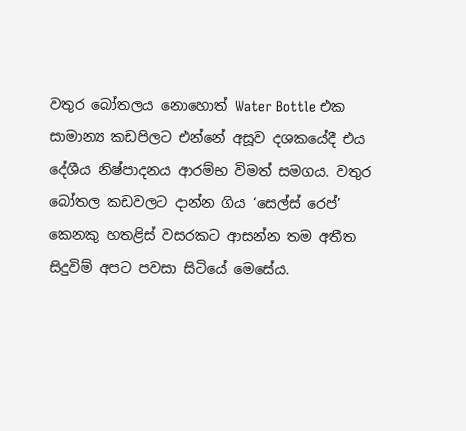වතුර බෝතලය නොහොත් Water Bottle එක සාමාන්‍ය කඩපිලට එන්නේ අසූව දශකයේදී එය දේශීය නිෂ්පාදනය ආරම්භ විමත් සමගය. වතුර බෝතල කඩවලට ද‌ාන්න ගිය ‘සෙල්ස් රෙප්’ කෙනකු හතළිස් වසරකට ආසන්න තම අතීත සිදුවිම් අපට පවසා සිටියේ මෙසේය.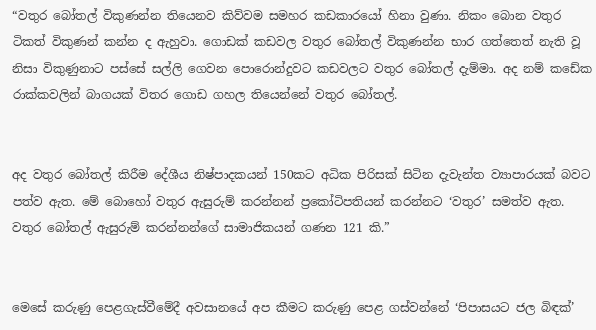“වතුර බෝතල් විකුණන්න තියෙනව කිව්වම සමහර කඩකාරයෝ හිනා වුණා. නිකං බොන වතුර ටිකත් විකුණන් කන්න ද ඇහුවා. ගොඩක් කඩවල වතුර බෝතල් විකුණන්න භාර ගත්තෙත් නැති වූ නිසා විකුණුනාට පස්සේ සල්ලි ගෙවන පොරොන්දුවට කඩවලට වතුර බෝතල් දැම්මා. අද නම් කඩේක රාක්කවලින් බාගයක් විතර ගොඩ ගහල තියෙන්නේ වතුර බෝතල්.


අද වතුර බෝතල් කිරීම දේශීය නිෂ්පාදකයන් 150කට අධික පිරිසක් සිටින දැවැන්ත ව්‍යාපාරයක් බවට පත්ව ඇත. මේ බොහෝ වතුර ඇසුරුම් කරන්නන් ප්‍රකෝටිපතියන් කරන්නට ‘වතුර’ සමත්ව ඇත. වතුර බෝතල් ඇසුරුම් කරන්නන්ගේ සාමාජිකයන් ගණන 121 කි.”


මෙසේ කරුණු පෙළගැස්වීමේදී අවසානයේ අප කීමට කරුණු පෙළ ගස්වන්නේ ‘පිපාසයට ජල බිඳක්’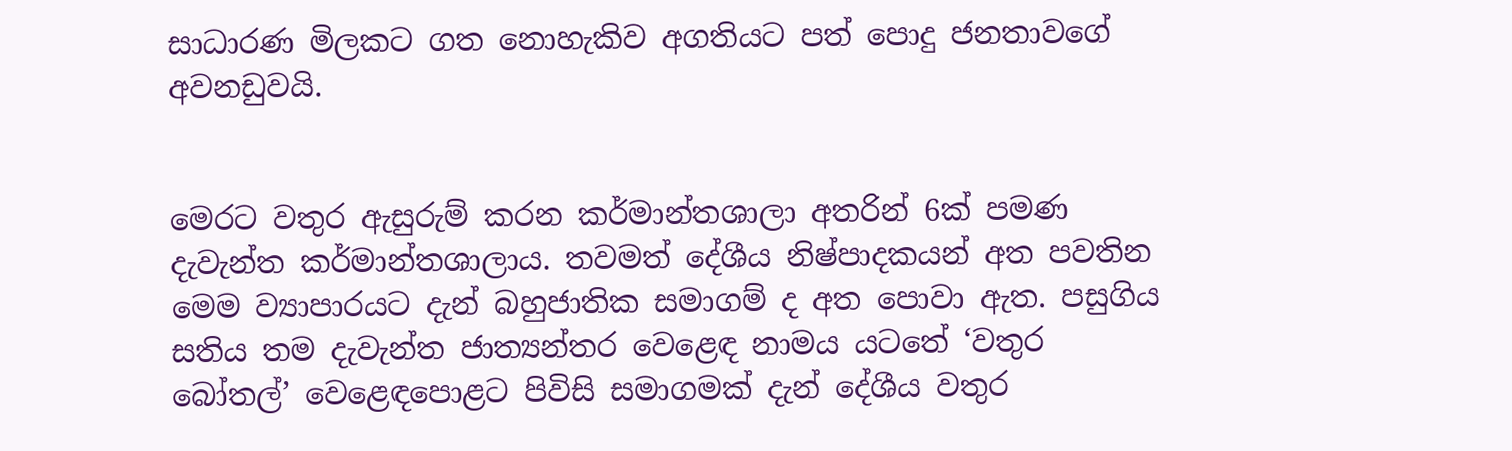සාධාරණ මිලකට ගත නොහැකිව අගතියට පත් පොදු ජනතාවගේ අවනඩුවයි.


මෙරට වතුර ඇසුරුම් කරන කර්මාන්තශාලා අතරින් 6ක් පමණ දැවැන්ත කර්මාන්තශාලාය. තවමත් දේශීය නිෂ්පාදකයන් අත පවතින මෙම ව්‍යාපාරයට දැන් බහුජාතික සමාගම් ද අත පොවා ඇත. පසුගිය සතිය තම දැවැන්ත ජාත්‍යන්තර වෙළෙඳ නාමය යටතේ ‘වතුර බෝතල්’ වෙළෙඳපොළට පිවිසි සමාගමක් දැන් දේශීය වතුර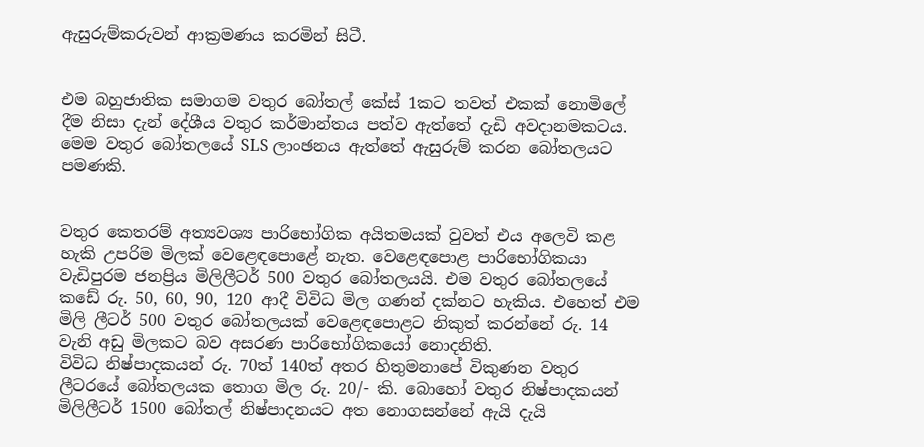ඇසුරුම්කරුවන් ආක්‍රමණය කරමින් සිටී.


එම බහුජාතික සමාගම වතුර බෝතල් කේස් 1කට තවත් එකක් නොමිලේ දීම නිසා දැන් දේශීය වතුර කර්මාන්තය පත්ව ඇත්තේ දැඩි අවදානමකටය. මෙම වතුර බෝතලයේ SLS ලාංඡනය ඇත්තේ ඇසුරුම් කරන බෝතලයට පමණකි.


වතුර කෙතරම් අත්‍යවශ්‍ය පාරිභෝගික අයිතමයක් වුවත් එය අලෙවි කළ හැකි උපරිම මිලක් වෙළෙඳපොළේ නැත. වෙළෙඳපොළ පාරිභෝගිකයා වැඩිපුරම ජනප්‍රිය මිලිලීටර් 500 වතුර බෝතලයයි. එම වතුර බෝතලයේ කඩේ රු. 50, 60, 90, 120 ආදී විවිධ මිල ගණන් දක්නට හැකිය. එහෙත් එම මිලි ලීටර් 500 වතුර බෝතලයක් වෙළෙඳපොළට නිකුත් කරන්නේ රු. 14 වැනි අඩු මිලකට බව අසරණ පාරිභෝගිකයෝ නොදනිති.
විවිධ නිෂ්පාදකයන් රු. 70ත් 140ත් අතර හිතුමනාපේ විකුණන වතුර ලීටරයේ බෝතලයක තොග මිල රු. 20/- කි. බොහෝ වතුර නිෂ්පාදකයන් මිලිලීටර් 1500 බෝතල් නිෂ්පාදනයට අත නොගසන්නේ ඇයි දැයි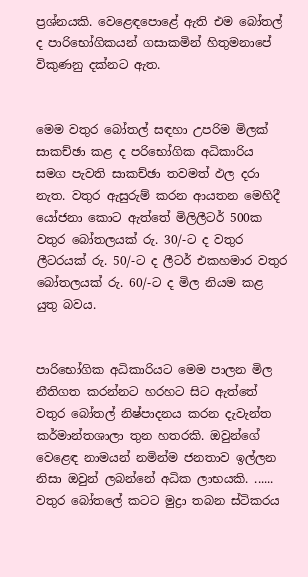ප්‍රශ්නයකි. වෙළෙඳපොළේ ඇති එම බෝතල් ද පාරිභෝගිකයන් ගසාකමින් හිතුමනාපේ විකුණනු දක්නට ඇත.


මෙම වතුර බෝතල් සඳහා උපරිම මිලක් සාකච්ඡා කළ ද පරිභෝගික අධිකාරිය සමග පැවති සාකච්ඡා තවමත් ඵල දරා නැත. වතුර ඇසුරුම් කරන ආයතන මෙහිදී යෝජනා කොට ඇත්තේ මිලිලීටර් 500ක වතුර බෝතලයක් රු. 30/-ට ද වතුර ලීටරයක් රු. 50/-ට ද ලීටර් එකහමාර වතුර බෝතලයක් රු. 60/-ට ද මිල නියම කළ යුතු බවය.


පාරිභෝගික අධිකාරියට මෙම පාලන මිල නීතිගත කරන්නට හරහට සිට ඇත්තේ වතුර බෝතල් නිෂ්පාදනය කරන දැවැන්ත කර්මාන්තශාලා තුන හතරකි. ඔවුන්ගේ වෙළෙඳ නාමයන් නමින්ම ජනතාව ඉල්ලන නිසා ඔවුන් ලබන්නේ අධික ලාභයකි. ...... වතුර බෝතලේ කටට මුද්‍රා තබන ස්ටිකරය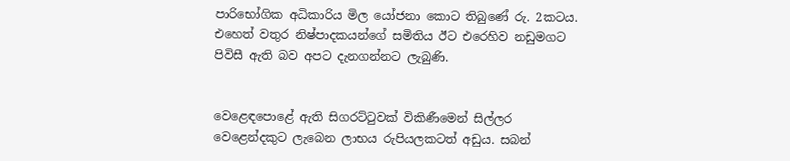පාරිභෝගික අධිකාරිය මිල යෝජනා කොට තිබුණේ රු. 2කටය. එහෙත් වතුර නිෂ්පාදකයන්ගේ සමිතිය ඊට එරෙහිව නඩුමගට පිවිසී ඇති බව අපට දැනගන්නට ලැබුණි.


වෙළෙඳපොළේ ඇති සිගරට්ටුවක් විකිණීමෙන් සිල්ලර වෙළෙන්දකුට ලැබෙන ලාභය රුපියලකටත් අඩුය. සබන්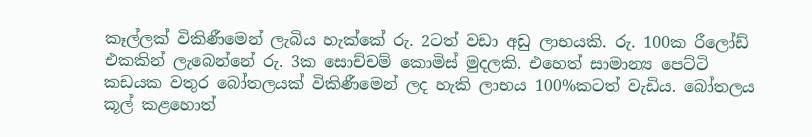කෑල්ලක් විකිණීමෙන් ලැබිය හැක්කේ රු. 2ටත් වඩා අඩු ලාභයකි. රු. 100ක රීලෝඩ් එකකින් ලැබෙන්නේ රු. 3ක සොච්චම් කොමිස් මුදලකි. එහෙත් සාමාන්‍ය පෙට්ටි කඩයක වතුර බෝතලයක් විකිණීමෙන් ලද හැකි ලාභය 100%කටත් වැඩිය. බෝතලය කූල් කළහොත්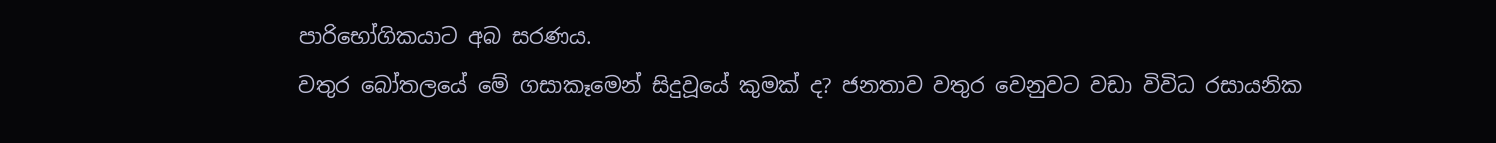පාරිභෝගිකයාට අබ සරණය.
වතුර බෝතලයේ මේ ගසාකෑමෙන් සිදුවූයේ කුමක් ද? ජනතාව වතුර වෙනුවට වඩා විවිධ රසායනික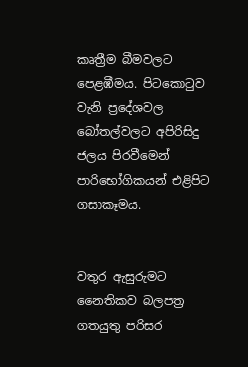කෘත්‍රීම බීමවලට පෙළඹීමය. පිටකොටුව වැනි ප්‍රදේශවල බෝතල්වලට අපිරිසිදු ජලය පිරවීමෙන් පාරිභෝගිකයන් එළිපිට ගසාකෑමය.


වතුර ඇසුරුමට නෛතිකව බලපත්‍ර ගතයුතු පරිසර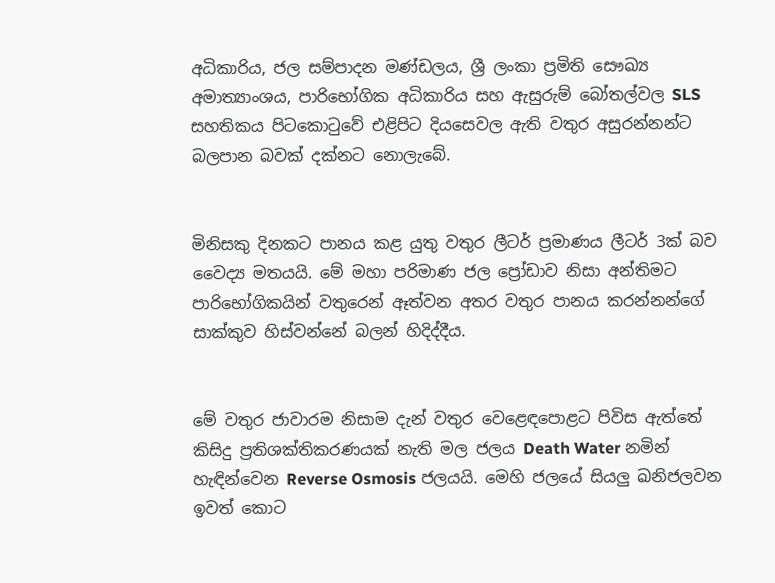අධිකාරිය, ජල සම්පාදන මණ්ඩලය, ශ්‍රී ලංකා ප්‍රමිති සෞඛ්‍ය අමාත්‍යාංශය, පාරිභෝගික අධිකාරිය සහ ඇසුරුම් බෝතල්වල SLS සහතිකය පිටකොටුවේ එළිපිට දියසෙවල ඇති වතුර අසුරන්නන්ට බලපාන බවක් දක්නට නොලැබේ.


මිනිසකු දිනකට පානය කළ යුතු වතුර ලීටර් ප්‍රමාණය ලීටර් 3ක් බව වෛද්‍ය මතයයි. මේ මහා පරිමාණ ජල ප්‍රෝඩාව නිසා අන්තිමට පාරිභෝගිකයින් වතුරෙන් ඈත්වන අතර වතුර පානය කරන්නන්ගේ සාක්කුව හිස්වන්නේ බලන් හිදිද්දීය.


මේ වතුර ජාවාරම නිසාම දැන් වතුර වෙළෙඳපොළට පිවිස ඇත්තේ කිසිදු ප්‍රතිශක්තිකරණයක් නැති මල ජලය Death Water නමින් හැඳින්වෙන Reverse Osmosis ජලයයි. මෙහි ජලයේ සියලු ඛනිජලවන ඉවත් කොට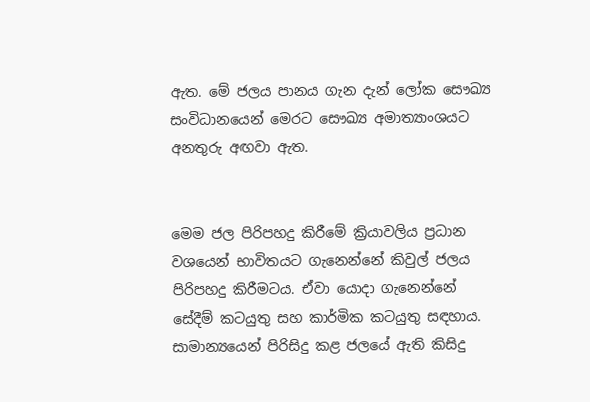ඇත. මේ ජලය පානය ගැන දැන් ලෝක සෞඛ්‍ය සංවිධානයෙන් මෙරට සෞඛ්‍ය අමාත්‍යාංශයට අනතුරු අඟවා ඇත.


මෙම ජල පිරිපහදු කිරීමේ ක්‍රියාවලිය ප්‍රධාන වශයෙන් භාවිතයට ගැනෙන්නේ කිවුල් ජලය පිරිපහදු කිරීමටය. ඒවා යොදා ගැනෙන්නේ සේදීම් කටයුතු සහ කාර්මික කටයුතු සඳහාය. සාමාන්‍යයෙන් පිරිසිදු කළ ජලයේ ඇති කිසිදු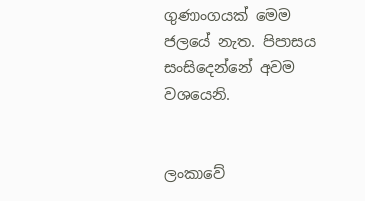ගුණාංගයක් මෙම ජලයේ නැත. පිපාසය සංසිදෙන්නේ අවම වශයෙනි.


ලංකාවේ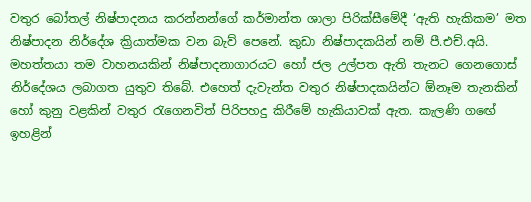වතුර බෝතල් නිෂ්පාදනය කරන්නන්ගේ කර්මාන්ත ශාලා පිරික්සීමේදී ‘ඇති හැකිකම’ මත නිෂ්පාදන නිර්දේශ ක්‍රියාත්මක වන බැව් පෙනේ. කුඩා නිෂ්පාදකයින් නම් පී.එච්.අයි. මහත්තයා තම වාහනයකින් නිෂ්පාදනාගාරයට හෝ ජල උල්පත ඇති තැනට ගෙනගොස් නිර්දේශය ලබාගත යුතුව තිබේ. එහෙත් දැවැන්ත වතුර නිෂ්පාදකයින්ට ඕනෑම තැනකින් හෝ කුනු වළකින් වතුර රැගෙනවිත් පිරිපහදු කිරීමේ හැකියාවක් ඇත. කැලණි ගඟේ ඉහළින්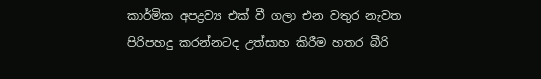කාර්මික අපද්‍රව්‍ය එක් වී ගලා එන වතුර නැවත පිරිපහදු කරන්නටද උත්සාහ කිරීම හතර බීරි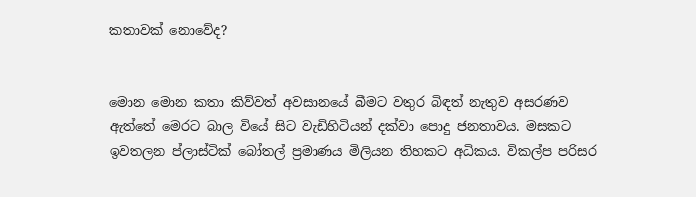කතාවක් නොවේද?


මොන මොන කතා කිව්වත් අවසානයේ බීමට වතුර බිඳත් නැතුව අසරණව ඇත්තේ මෙරට බාල වියේ සිට වැඩිහිටියන් දක්වා පොදු ජනතාවය. මසකට ඉවතලන ප්ලාස්ටික් බෝතල් ප්‍රමාණය මිලියන තිහකට අධිකය. විකල්ප පරිසර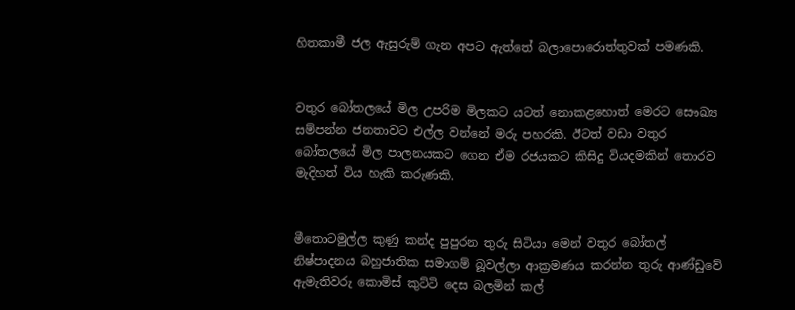හිතකාමී ජල ඇසුරුම් ගැන අපට ඇත්තේ බලාපොරොත්තුවක් පමණකි.


වතුර බෝතලයේ මිල උපරිම මිලකට යටත් නොකළහොත් මෙරට සෞඛ්‍ය සම්පන්න ජනතාවට එල්ල වන්නේ මරු පහරකි. ඊටත් වඩා වතුර බෝතලයේ මිල පාලනයකට ගෙන ඒම රජයකට කිසිදු වියදමකින් තොරව මැදිහත් විය හැකි කරුණකි.


මීතොටමුල්ල කුණු කන්ද පුපුරන තුරු සිටියා මෙන් වතුර බෝතල් නිෂ්පාදනය බහුජාතික සමාගම් බූවල්ලා ආක්‍රමණය කරන්න තුරු ආණ්ඩුවේ ඇමැතිවරු කොමිස් කුට්ටි දෙස බලමින් කල්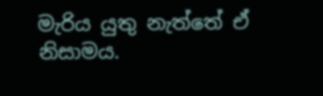මැරිය යුතු නැත්තේ ඒ නිසාමය.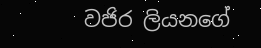වජිර ලියනගේ